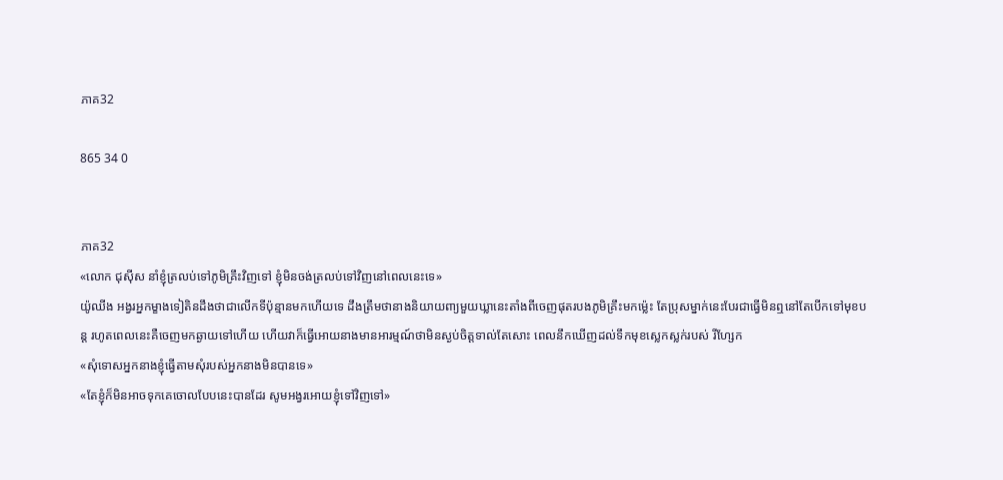ភាគ32

865 34 0


ភាគ32
«លោក ជុស៊ីស នាំខ្ញុំត្រលប់ទៅភូមិគ្រឹះវិញទៅ ខ្ញុំមិនចង់ត្រលប់ទៅវិញនៅពេលនេះទេ»
យ៉ូឈីង អង្វរអ្នកម្ខាងទៀតិនដឹងថាជាលើកទីប៉ុន្មានមកហើយទេ ដឹងត្រឹមថានាងនិយាយពា្យមួយឃ្លានេះតាំងពីចេញផុតរបងភូមិគ្រឹះមកម្ល៉េះ តែប្រុសម្នាក់នេះបែរជាធ្វើមិនឮនៅតែបើកទៅមុខបន្ត រហូតពេលនេះគឺចេញមកឆ្ងាយទៅហើយ ហើយវាក៏ធ្វើអោយនាងមានអារម្មណ៍ថាមិនស្ងប់ចិត្តទាល់តែសោះ ពេលនឹកឃើញដល់ទឹកមុខស្លេកស្លក់របស់ រីហ្សែក
«សុំទោសអ្នកនាងខ្ញុំធ្វើតាមសុំរបស់អ្នកនាងមិនបានទេ»
«តែខ្ញុំក៏មិនអាចទុកគេចោលបែបនេះបានដែរ សូមអង្វរអោយខ្ញុំទៅវិញទៅ»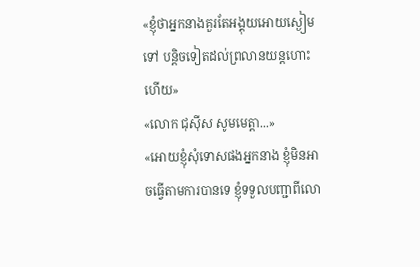«ខ្ញុំថាអ្នកនាងគួរតែអង្គុយអោយស្ងៀមទៅ បន្តិចទៀតដល់ព្រលានយន្ដហោះហើយ»
«លោក ជុស៊ីស សូមមេត្តា...»
«អោយខ្ញុំសុំទោសផងអ្នកនាង ខ្ញុំមិនអាចធ្វើតាមការបានទេ ខ្ញុំទទួលបញ្ជាពីលោ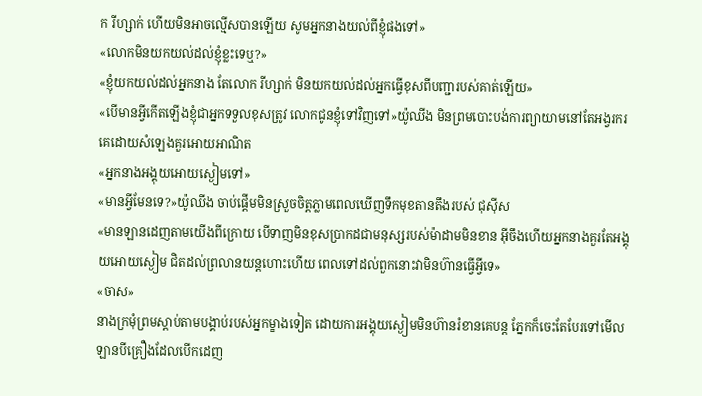ក រីហ្សាក់ ហើយមិនអាចល្មើសបានឡើយ សូមអ្នកនាងយល់ពីខ្ញុំផងទៅ»
«លោកមិនយកយល់ដល់ខ្ញុំខ្លះទេឬ?»
«ខ្ញុំយកយល់ដល់អ្នកនាង តែលោក រីហ្សាក់ មិនយកយល់ដល់អ្នកធ្វើខុសពីបញ្ជារបស់គាត់ឡើយ»
«បើមានអ្វីកើតឡើងខ្ញុំជាអ្នកទទួលខុសត្រូវ លោកជូនខ្ញុំទៅវិញទៅ»យ៉ូឈីង មិនព្រមបោះបង់ការព្យាយាមនៅតែអង្វរករគេដោយសំឡេងគួរអោយអាណិត
«អ្នកនាងអង្គុយអោយស្ងៀមទៅ»
«មានអ្វីមែនទេ?»យ៉ូឈីង ចាប់ផ្ដើមមិនស្រួចចិត្តភ្លាមពេលឃើញទឹកមុខតានតឹងរបស់ ជុស៊ីស
«មានឡានដេញតាមយើងពីក្រោយ បើទាញមិនខុសប្រាកដជាមនុស្សរបស់ម៉ាដាមមិនខាន អ៊ីចឹងហើយអ្នកនាងគួរតែអង្គុយអោយស្ងៀម ជិតដល់ព្រលានយន្ដហោះហើយ ពេលទៅដល់ពួកនោះវាមិនហ៊ានធ្វើអ្វីទេ»
«ចាស»
នាងក្រមុំព្រមស្ដាប់តាមបង្គាប់របស់អ្នកម្ខាងទៀត ដោយការអង្គុយស្ងៀមមិនហ៊ានរំខានគេបន្ត ភ្នែកក៏ចេះតែបែរទៅមើលឡានបីគ្រឿងដែលបើកដេញ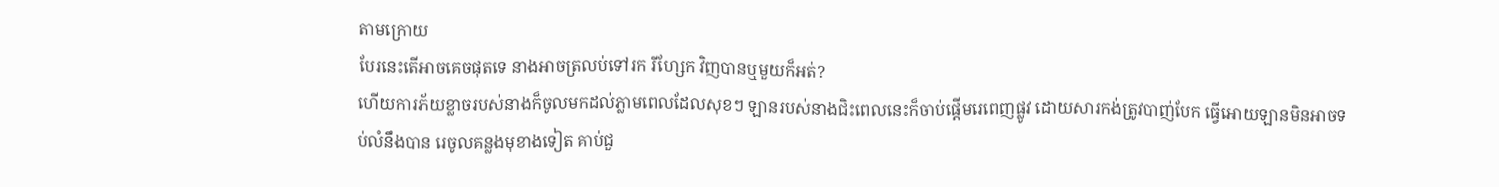តាមក្រោយ
បែរនេះតើអាចគេចផុតទេ នាងអាចត្រលប់ទៅរក រីហ្សែក វិញបានឬមួយក៏អត់?
ហើយការភ័យខ្លាចរបស់នាងក៏ចូលមកដល់ភ្លាមពេលដែលសុខៗ ឡានរបស់នាងជិះពេលនេះក៏ចាប់ផ្ដើមរេពេញផ្លូវ ដោយសារកង់ត្រូវបាញ់បែក ធ្វើអោយឡានមិនអាចទប់លំនឹងបាន រេចូលគន្លងមុខាងទៀត គាប់ជួ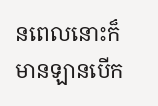នពេលនោះក៏មានឡានបើក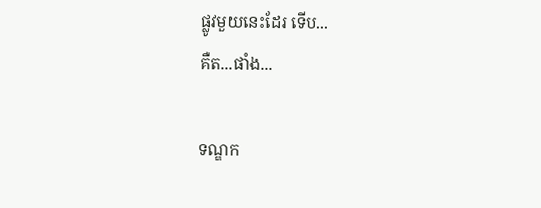ផ្លូវមួយនេះដែរ ទើប...
គឺត...ផាំង...

ទណ្ឌក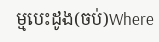ម្មបេះដូង(ចប់)Where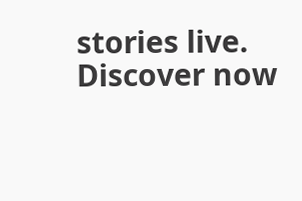stories live. Discover now